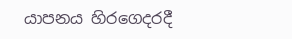යාපනය හිරගෙදරදී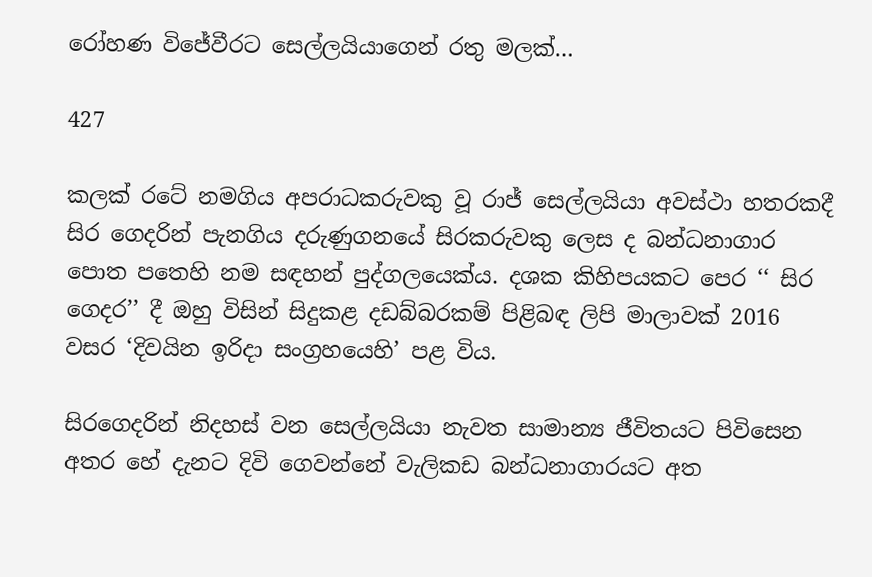රෝහණ විජේවීරට සෙල්ලයියාගෙන් රතු මලක්…

427

කලක් රටේ නමගිය අපරාධකරුවකු වූ රාජ් සෙල්ලයියා අවස්ථා හතරකදී සිර ගෙදරින් පැනගිය දරුණුගනයේ සිරකරුවකු ලෙස ද බන්ධනාගාර පොත පතෙහි නම සඳහන් පුද්ගලයෙක්ය. දශක කිහිපයකට පෙර ‘‘ සිර ගෙදර’’ දී ඔහු විසින් සිදුකළ දඩබ්බරකම් පිළිබඳ ලිපි මාලාවක් 2016 වසර ‘දිවයින ඉරිදා සංග්‍රහයෙහි’ පළ විය.

සිරගෙදරින් නිදහස් වන සෙල්ලයියා නැවත සාමාන්‍ය ජීවිතයට පිවිසෙන අතර හේ දැනට දිවි ගෙවන්නේ වැලිකඩ බන්ධනාගාරයට අත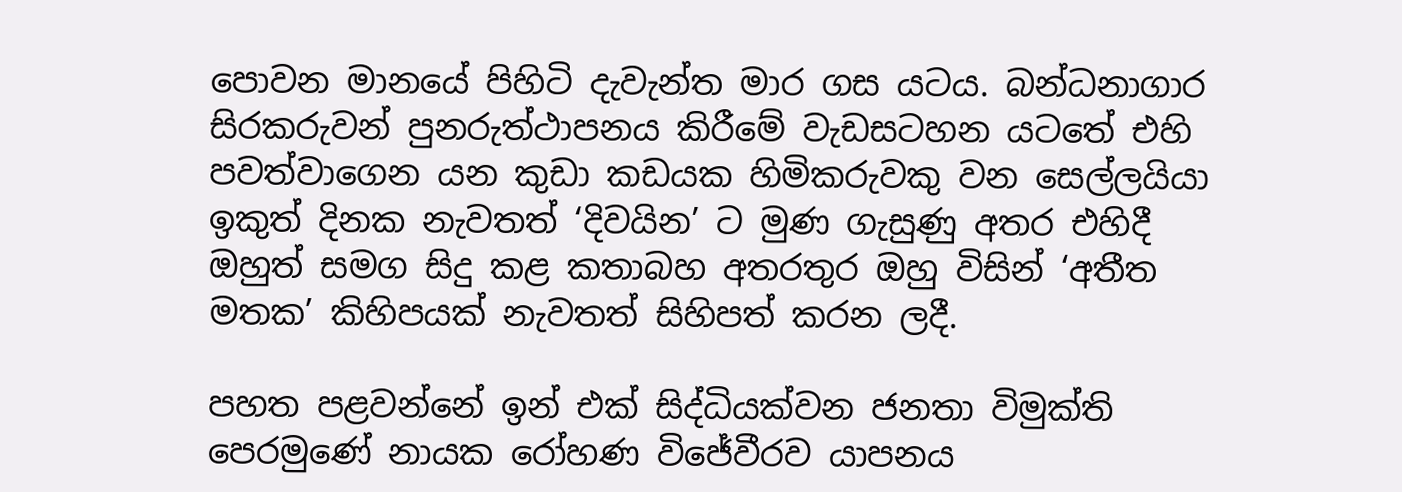පොවන මානයේ පිහිටි දැවැන්ත මාර ගස යටය. බන්ධනාගාර සිරකරුවන් පුනරුත්ථාපනය කිරීමේ වැඩසටහන යටතේ එහි පවත්වාගෙන යන කුඩා කඩයක හිමිකරුවකු වන සෙල්ලයියා ඉකුත් දිනක නැවතත් ‘දිවයින’ ට මුණ ගැසුණු අතර එහිදී ඔහුත් සමග සිදු කළ කතාබහ අතරතුර ඔහු විසින් ‘අතීත මතක’ කිහිපයක් නැවතත් සිහිපත් කරන ලදී.

පහත පළවන්නේ ඉන් එක් සිද්ධියක්වන ජනතා විමුක්ති පෙරමුණේ නායක රෝහණ විජේවීරව යාපනය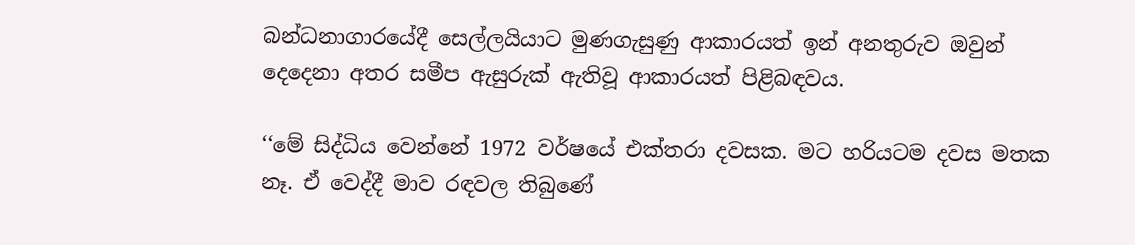බන්ධනාගාරයේදී සෙල්ලයියාට මුණගැසුණු ආකාරයත් ඉන් අනතුරුව ඔවුන් දෙදෙනා අතර සමීප ඇසුරුක් ඇතිවූ ආකාරයත් පිළිබඳවය.

‘‘මේ සිද්ධිය වෙන්නේ 1972 වර්ෂයේ එක්තරා දවසක. මට හරියටම දවස මතක නෑ. ඒ වෙද්දී මාව රඳවල තිබුණේ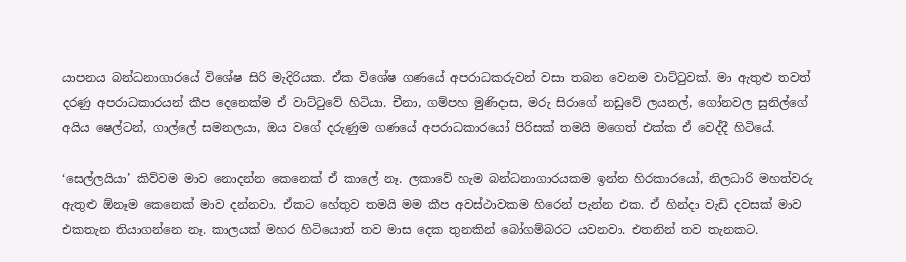යාපනය බන්ධනාගාරයේ විශේෂ සිරි මැදිරියක. ඒක විශේෂ ගණයේ අපරාධකරුවන් වසා තබන වෙනම වාට්ටුවක්. මා ඇතුළු තවත් දරණු අපරාධකාරයන් කීප දෙනෙක්ම ඒ වාට්ටුවේ හිටියා. චීනා, ගම්පහ මුණිදාස, මරු සිරාගේ නඩුවේ ලයනල්, ගෝනවල සුනිල්ගේ අයිය ෂෙල්ටන්, ගාල්ලේ සමනලයා, ඔය වගේ දරුණුම ගණයේ අපරාධකාරයෝ පිරිසක් තමයි මගෙත් එක්ක ඒ වෙද්දී හිටියේ.

‘සෙල්ලයියා’ කිව්වම මාව නොදන්න කෙනෙක් ඒ කාලේ නෑ. ලකාවේ හැම බන්ධනාගාරයකම ඉන්න හිරකාරයෝ, නිලධාරි මහත්වරු ඇතුළු ඕනෑම කෙනෙක් මාව දන්නවා. ඒකට හේතුව තමයි මම කීප අවස්ථාවකම හිරෙන් පැන්න එක. ඒ හින්දා වැඩි දවසක් මාව එකතැන තියාගන්නෙ නෑ. කාලයක් මහර හිටියොත් තව මාස දෙක තුනකින් බෝගම්බරට යවනවා. එතනින් තව තැනකට.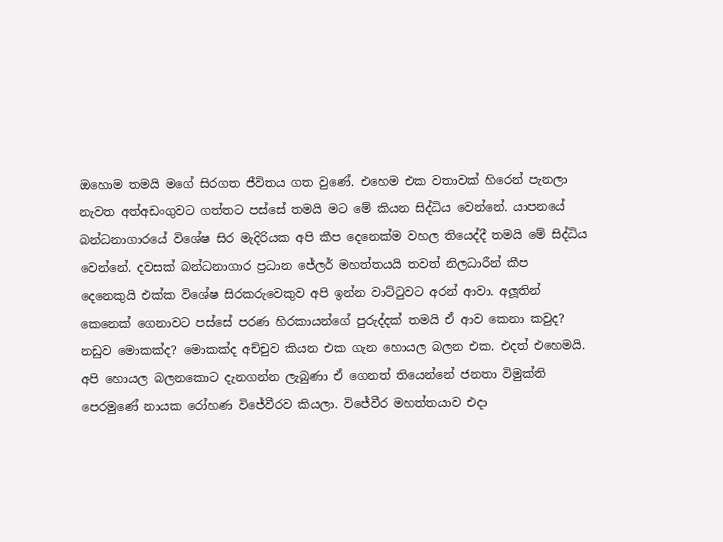ඔහොම තමයි මගේ සිරගත ජීවිතය ගත වුණේ. එහෙම එක වතාවක් හිරෙන් පැනලා නැවත අත්අඩංගුවට ගත්තට පස්සේ තමයි මට මේ කියන සිද්ධිය වෙන්නේ. යාපනයේ බන්ධනාගාරයේ විශේෂ සිර මැදිරියක අපි කීප දෙනෙක්ම වහල තියෙද්දී තමයි මේ සිද්ධිය වෙන්නේ. දවසක් බන්ධනාගාර ප්‍රධාන ජේලර් මහත්තයයි තවත් නිලධාරීන් කීප දෙනෙකුයි එක්ක විශේෂ සිරකරුවෙකුව අපි ඉන්න වාට්ටුවට අරන් ආවා. අලූතින් කෙනෙක් ගෙනාවට පස්සේ පරණ හිරකායන්ගේ පුරුද්දක් තමයි ඒ ආව කෙනා කවුද? නඩුව මොකක්ද? මොකක්ද අච්චුව කියන එක ගැන හොයල බලන එක. එදත් එහෙමයි. අපි හොයල බලනකොට දැනගන්න ලැබුණා ඒ ගෙනත් තියෙන්නේ ජනතා විමුක්ති පෙරමුණේ නායක රෝහණ විජේවීරව කියලා. විජේවීර මහත්තයාව එදා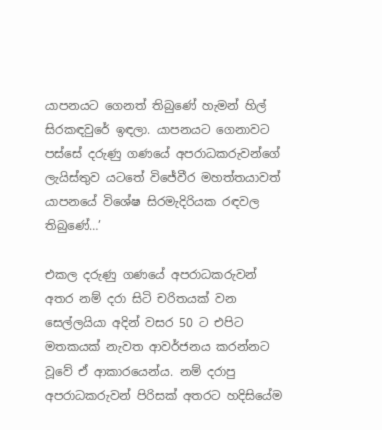යාපනයට ගෙනත් තිබුණේ හැමන් හිල් සිරකඳවුරේ ඉඳලා. යාපනයට ගෙනාවට පස්සේ දරුණු ගණයේ අපරාධකරුවන්ගේ ලැයිස්තුව යටතේ විජේවීර මහත්තයාවත් යාපනයේ විශේෂ සිරමැදිරියක රඳවල තිබුණේ…’

එකල දරුණු ගණයේ අපරාධකරුවන් අතර නම් දරා සිටි චරිතයක් වන සෙල්ලයියා අදින් වසර 50 ට එපිට මතකයක් නැවත ආවර්ජනය කරන්නට වූවේ ඒ ආකාරයෙන්ය. නම් දරාපු අපරාධකරුවන් පිරිසක් අතරට හදිසියේම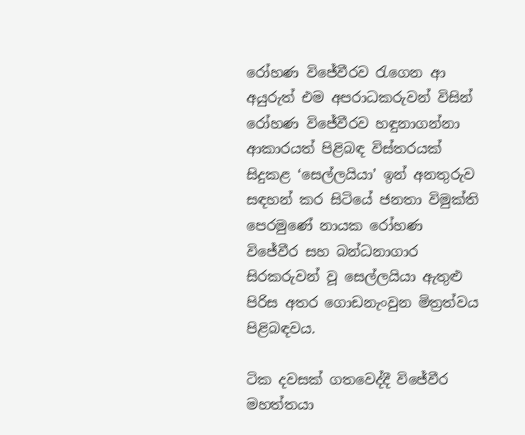රෝහණ විජේවීරව රැගෙන ආ අයුරුත් එම අපරාධකරුවන් විසින් රෝහණ විජේවීරව හඳුනාගන්නා ආකාරයත් පිළිබඳ විස්තරයක් සිදුකළ ‘සෙල්ලයියා’ ඉන් අනතුරුව සඳහන් කර සිටියේ ජනතා විමුක්ති පෙරමුණේ නායක රෝහණ විජේවීර සහ බන්ධනාගාර සිරකරුවන් වූ සෙල්ලයියා ඇතුළු පිරිස අතර ගොඩනැංවුන මිත්‍රත්වය පිළිබඳවය.

ටික දවසක් ගතවෙද්දී විජේවීර මහත්තයා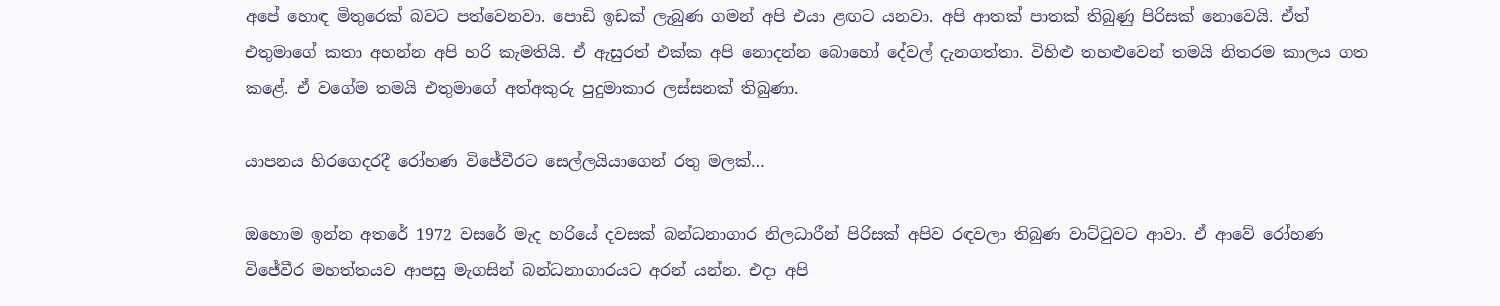අපේ හොඳ මිතුරෙක් බවට පත්වෙනවා. පොඩි ඉඩක් ලැබුණ ගමන් අපි එයා ළඟට යනවා. අපි ආතක් පාතක් තිබුණු පිරිසක් නොවෙයි. ඒත් එතුමාගේ කතා අහන්න අපි හරි කැමතියි. ඒ ඇසුරත් එක්ක අපි නොදන්න බොහෝ දේවල් දැනගත්තා. විහිළු තහළුවෙන් තමයි නිතරම කාලය ගත කළේ. ඒ වගේම තමයි එතුමාගේ අත්අකුරු පුදුමාකාර ලස්සනක් තිබුණා.

යාපනය හිරගෙදරදී රෝහණ විජේවීරට සෙල්ලයියාගෙන් රතු මලක්…

ඔහොම ඉන්න අතරේ 1972 වසරේ මැද හරියේ දවසක් බන්ධනාගාර නිලධාරීන් පිරිසක් අපිව රඳවලා තිබුණ වාට්ටුවට ආවා. ඒ ආවේ රෝහණ විජේවීර මහත්තයව ආපසු මැගසින් බන්ධනාගාරයට අරන් යන්න. එදා අපි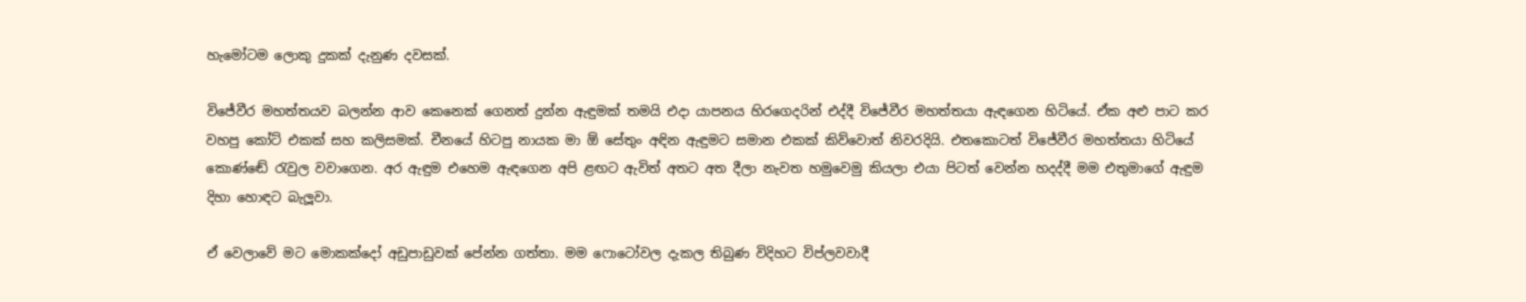හැමෝටම ලොකු දුකක් දැනුණ දවසක්.

විජේවීර මහත්තයව බලන්න ආව කෙනෙක් ගෙනත් දුන්න ඇඳුමක් තමයි එදා යාපනය හිරගෙදරින් එද්දී විජේවීර මහත්තයා ඇඳගෙන හිටියේ. ඒක අළු පාට කර වහපු කෝට් එකක් සහ කලිසමක්. චීනයේ හිටපු නායක මා ඕ සේතුං අඳින ඇඳුමට සමාන එකක් කිව්වොත් නිවරදියි. එතකොටත් විජේවීර මහත්තයා හිටියේ කොණ්ඬේ රැවුල වවාගෙන. අර ඇඳුම එහෙම ඇඳගෙන අපි ළඟට ඇවිත් අතට අත දීලා නැවත හමුවෙමු කියලා එයා පිටත් වෙන්න හදද්දී මම එතුමාගේ ඇඳුම දිහා හොඳට බැලූවා.

ඒ වෙලාවේ මට මොකක්දෝ අඩුපාඩුවක් පේන්න ගත්තා. මම ෆොටෝවල දැකල තිබුණ විදිහට විප්ලවවාදී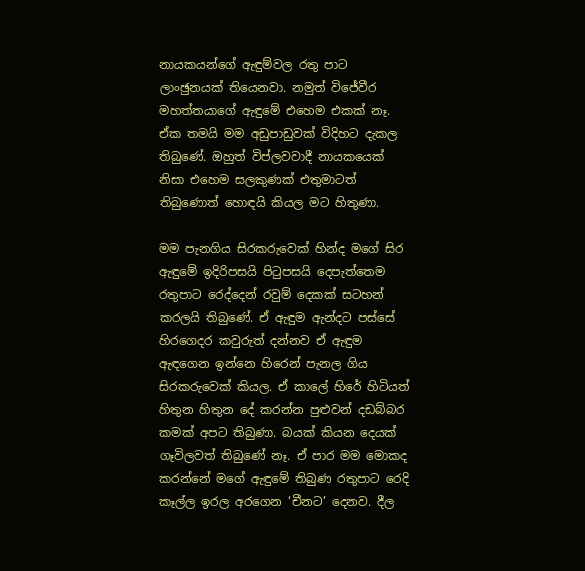නායකයන්ගේ ඇඳුම්වල රතු පාට ලාංඡුනයක් තියෙනවා. නමුත් විජේවීර මහත්තයාගේ ඇඳුමේ එහෙම එකක් නෑ. ඒක තමයි මම අඩුපාඩුවක් විදිහට දැකල තිබුණේ. ඔහුත් විප්ලවවාදී නායකයෙක් නිසා එහෙම සලකුණක් එතුමාටත් තිබුණොත් හොඳයි කියල මට හිතුණා.

මම පැනගිය සිරකරුවෙක් හින්ද මගේ සිර ඇඳුමේ ඉදිරිපසයි පිටුපසයි දෙපැත්තෙම රතුපාට රෙද්දෙන් රවුම් දෙකක් සටහන් කරලයි තිබුණේ. ඒ ඇඳුම ඇන්දට පස්සේ හිරගෙදර කවුරුත් දන්නව ඒ ඇඳුම ඇඳගෙන ඉන්නෙ හිරෙන් පැනල ගිය සිරකරුවෙක් කියල. ඒ කාලේ හිරේ හිටියත් හිතුන හිතුන දේ කරන්න පුළුවන් දඩබ්බර කමක් අපට තිබුණා. බයක් කියන දෙයක් ගෑවිලවත් තිබුණේ නෑ. ඒ පාර මම මොකද කරන්නේ මගේ ඇඳුමේ තිබුණ රතුපාට රෙදි කෑල්ල ඉරල අරගෙන ‘චීනට’ දෙනව. දීල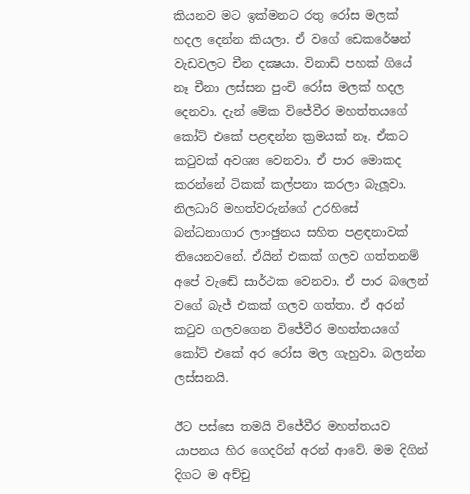කියනව මට ඉක්මනට රතු රෝස මලක් හදල දෙන්න කියලා. ඒ වගේ ඩෙකරේෂන් වැඩවලට චීන දක්‍ෂයා. විනාඩි පහක් ගියේ නෑ චීනා ලස්සන පුංචි රෝස මලක් හදල දෙනවා. දැන් මේක විජේවීර මහත්තයගේ කෝට් එකේ පළඳන්න ක්‍රමයක් නෑ. ඒකට කටුවක් අවශ්‍ය වෙනවා. ඒ පාර මොකද කරන්නේ ටිකක් කල්පනා කරලා බැලූවා. නිලධාරි මහත්වරුන්ගේ උරහිසේ බන්ධනාගාර ලාංඡුනය සහිත පළඳනාවක් තියෙනවනේ. ඒයින් එකක් ගලව ගත්තනම් අපේ වැඬේ සාර්ථක වෙනවා. ඒ පාර බලෙන් වගේ බැජ් එකක් ගලව ගත්තා. ඒ අරන් කටුව ගලවගෙන විජේවීර මහත්තයගේ කෝට් එකේ අර රෝස මල ගැහුවා. බලන්න ලස්සනයි.

ඊට පස්සෙ තමයි විජේවීර මහත්තයව යාපනය හිර ගෙදරින් අරන් ආවේ. මම දිගින් දිගට ම අච්චු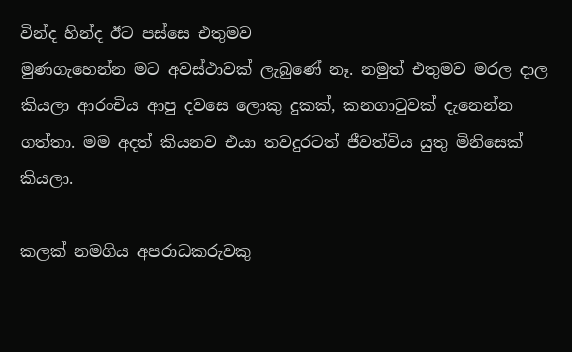වින්ද හින්ද ඊට පස්සෙ එතුමව
මුණගැහෙන්න මට අවස්ථාවක් ලැබුණේ නෑ. නමුත් එතුමව මරල දාල කියලා ආරංචිය ආපු දවසෙ ලොකු දුකක්, කනගාටුවක් දැනෙන්න ගත්තා. මම අදත් කියනව එයා තවදුරටත් ජීවත්විය යුතු මිනිසෙක් කියලා.

කලක් නමගිය අපරාධකරුවකු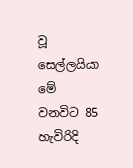වූ සෙල්ලයියා මේ වනවිට 85 හැවිරිදි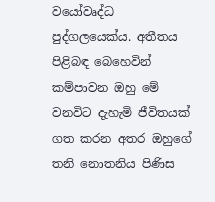වයෝවෘද්ධ පුද්ගලයෙක්ය. අතීතය පිළිබඳ බෙහෙවින් කම්පාවන ඔහු මේ වනවිට දැහැමි ජීවිතයක් ගත කරන අතර ඔහුගේ තනි නොතනිය පිණිස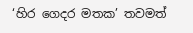‘හිර ගෙදර මතක’ තවමත්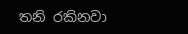තනි රකිනවා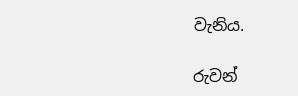වැනිය.

රුවන්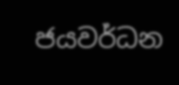ජයවර්ධන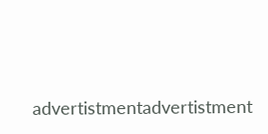advertistmentadvertistment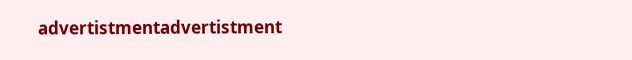advertistmentadvertistment